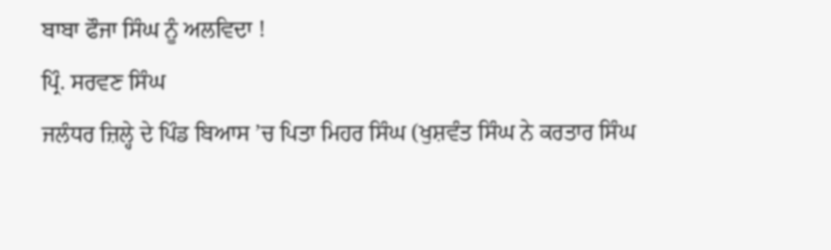ਬਾਬਾ ਫੌਜਾ ਸਿੰਘ ਨੂੰ ਅਲਵਿਦਾ !
ਪ੍ਰਿੰ. ਸਰਵਣ ਸਿੰਘ
ਜਲੰਧਰ ਜ਼ਿਲ੍ਹੇ ਦੇ ਪਿੰਡ ਬਿਆਸ ’ਚ ਪਿਤਾ ਮਿਹਰ ਸਿੰਘ (ਖੁਸ਼ਵੰਤ ਸਿੰਘ ਨੇ ਕਰਤਾਰ ਸਿੰਘ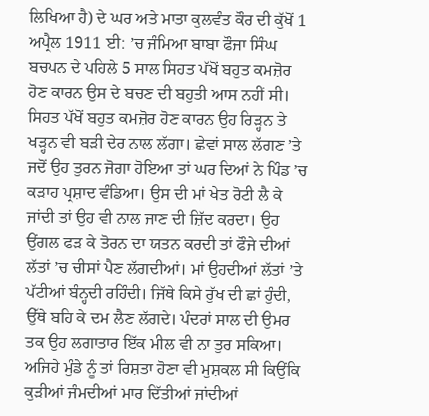ਲਿਖਿਆ ਹੈ) ਦੇ ਘਰ ਅਤੇ ਮਾਤਾ ਕੁਲਵੰਤ ਕੌਰ ਦੀ ਕੁੱਖੋਂ 1 ਅਪ੍ਰੈਲ 1911 ਈ: ’ਚ ਜੰਮਿਆ ਬਾਬਾ ਫੌਜਾ ਸਿੰਘ ਬਚਪਨ ਦੇ ਪਹਿਲੇ 5 ਸਾਲ ਸਿਹਤ ਪੱਖੋਂ ਬਹੁਤ ਕਮਜ਼ੋਰ ਹੋਣ ਕਾਰਨ ਉਸ ਦੇ ਬਚਣ ਦੀ ਬਹੁਤੀ ਆਸ ਨਹੀਂ ਸੀ। ਸਿਹਤ ਪੱਖੋਂ ਬਹੁਤ ਕਮਜ਼ੋਰ ਹੋਣ ਕਾਰਨ ਉਹ ਰਿੜ੍ਹਨ ਤੇ ਖੜ੍ਹਨ ਵੀ ਬੜੀ ਦੇਰ ਨਾਲ ਲੱਗਾ। ਛੇਵਾਂ ਸਾਲ ਲੱਗਣ ’ਤੇ ਜਦੋਂ ਉਹ ਤੁਰਨ ਜੋਗਾ ਹੋਇਆ ਤਾਂ ਘਰ ਦਿਆਂ ਨੇ ਪਿੰਡ ’ਚ ਕੜਾਹ ਪ੍ਰਸ਼ਾਦ ਵੰਡਿਆ। ਉਸ ਦੀ ਮਾਂ ਖੇਤ ਰੋਟੀ ਲੈ ਕੇ ਜਾਂਦੀ ਤਾਂ ਉਹ ਵੀ ਨਾਲ ਜਾਣ ਦੀ ਜ਼ਿੱਦ ਕਰਦਾ। ਉਹ ਉਂਗਲ ਫੜ ਕੇ ਤੋਰਨ ਦਾ ਯਤਨ ਕਰਦੀ ਤਾਂ ਫੌਜੇ ਦੀਆਂ ਲੱਤਾਂ ’ਚ ਚੀਸਾਂ ਪੈਣ ਲੱਗਦੀਆਂ। ਮਾਂ ਉਹਦੀਆਂ ਲੱਤਾਂ ’ਤੇ ਪੱਟੀਆਂ ਬੰਨ੍ਹਦੀ ਰਹਿੰਦੀ। ਜਿੱਥੇ ਕਿਸੇ ਰੁੱਖ ਦੀ ਛਾਂ ਹੁੰਦੀ, ਉੱਥੇ ਬਹਿ ਕੇ ਦਮ ਲੈਣ ਲੱਗਦੇ। ਪੰਦਰਾਂ ਸਾਲ ਦੀ ਉਮਰ ਤਕ ਉਹ ਲਗਾਤਾਰ ਇੱਕ ਮੀਲ ਵੀ ਨਾ ਤੁਰ ਸਕਿਆ। ਅਜਿਹੇ ਮੁੰਡੇ ਨੂੰ ਤਾਂ ਰਿਸ਼ਤਾ ਹੋਣਾ ਵੀ ਮੁਸ਼ਕਲ ਸੀ ਕਿਉਂਕਿ ਕੁੜੀਆਂ ਜੰਮਦੀਆਂ ਮਾਰ ਦਿੱਤੀਆਂ ਜਾਂਦੀਆਂ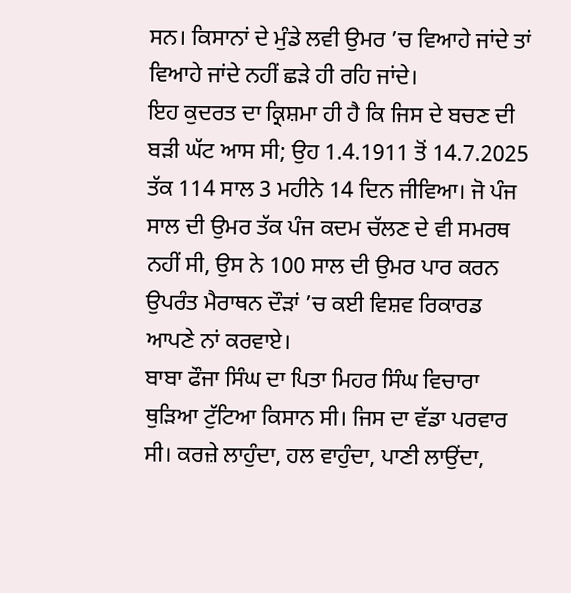ਸਨ। ਕਿਸਾਨਾਂ ਦੇ ਮੁੰਡੇ ਲਵੀ ਉਮਰ ’ਚ ਵਿਆਹੇ ਜਾਂਦੇ ਤਾਂ ਵਿਆਹੇ ਜਾਂਦੇ ਨਹੀਂ ਛੜੇ ਹੀ ਰਹਿ ਜਾਂਦੇ।
ਇਹ ਕੁਦਰਤ ਦਾ ਕ੍ਰਿਸ਼ਮਾ ਹੀ ਹੈ ਕਿ ਜਿਸ ਦੇ ਬਚਣ ਦੀ ਬੜੀ ਘੱਟ ਆਸ ਸੀ; ਉਹ 1.4.1911 ਤੋਂ 14.7.2025 ਤੱਕ 114 ਸਾਲ 3 ਮਹੀਨੇ 14 ਦਿਨ ਜੀਵਿਆ। ਜੋ ਪੰਜ ਸਾਲ ਦੀ ਉਮਰ ਤੱਕ ਪੰਜ ਕਦਮ ਚੱਲਣ ਦੇ ਵੀ ਸਮਰਥ ਨਹੀਂ ਸੀ, ਉਸ ਨੇ 100 ਸਾਲ ਦੀ ਉਮਰ ਪਾਰ ਕਰਨ ਉਪਰੰਤ ਮੈਰਾਥਨ ਦੌੜਾਂ ’ਚ ਕਈ ਵਿਸ਼ਵ ਰਿਕਾਰਡ ਆਪਣੇ ਨਾਂ ਕਰਵਾਏ।
ਬਾਬਾ ਫੌਜਾ ਸਿੰਘ ਦਾ ਪਿਤਾ ਮਿਹਰ ਸਿੰਘ ਵਿਚਾਰਾ ਥੁੜਿਆ ਟੁੱਟਿਆ ਕਿਸਾਨ ਸੀ। ਜਿਸ ਦਾ ਵੱਡਾ ਪਰਵਾਰ ਸੀ। ਕਰਜ਼ੇ ਲਾਹੁੰਦਾ, ਹਲ ਵਾਹੁੰਦਾ, ਪਾਣੀ ਲਾਉਂਦਾ,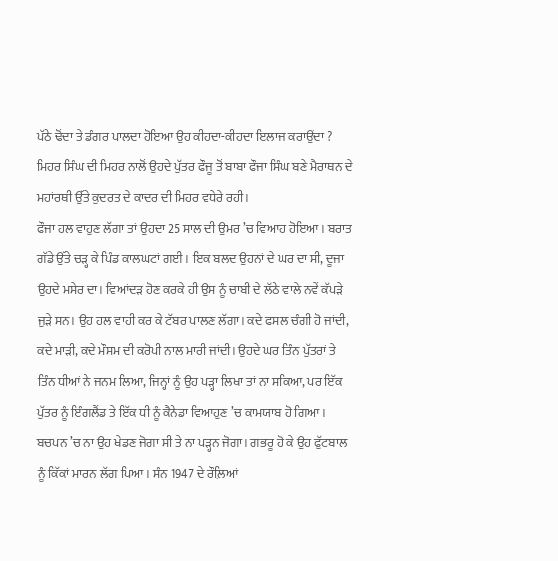ਪੱਠੇ ਢੋਂਦਾ ਤੇ ਡੰਗਰ ਪਾਲਦਾ ਹੋਇਆ ਉਹ ਕੀਹਦਾ-ਕੀਹਦਾ ਇਲਾਜ ਕਰਾਉਂਦਾ ? ਮਿਹਰ ਸਿੰਘ ਦੀ ਮਿਹਰ ਨਾਲੋਂ ਉਹਦੇ ਪੁੱਤਰ ਫੌਜੂ ਤੋਂ ਬਾਬਾ ਫੌਜਾ ਸਿੰਘ ਬਣੇ ਮੈਰਾਥਨ ਦੇ ਮਹਾਂਰਥੀ ਉੱਤੇ ਕੁਦਰਤ ਦੇ ਕਾਦਰ ਦੀ ਮਿਹਰ ਵਧੇਰੇ ਰਹੀ।
ਫੌਜਾ ਹਲ ਵਾਹੁਣ ਲੱਗਾ ਤਾਂ ਉਹਦਾ 25 ਸਾਲ ਦੀ ਉਮਰ ’ਚ ਵਿਆਹ ਹੋਇਆ। ਬਰਾਤ ਗੱਡੇ ਉੱਤੇ ਚੜ੍ਹ ਕੇ ਪਿੰਡ ਕਾਲਘਟਾਂ ਗਈ। ਇਕ ਬਲਦ ਉਹਨਾਂ ਦੇ ਘਰ ਦਾ ਸੀ, ਦੂਜਾ ਉਹਦੇ ਮਸੇਰ ਦਾ। ਵਿਆਂਦੜ ਹੋਣ ਕਰਕੇ ਹੀ ਉਸ ਨੂੰ ਚਾਬੀ ਦੇ ਲੱਠੇ ਵਾਲੇ ਨਵੇਂ ਕੱਪੜੇ ਜੁੜੇ ਸਨ। ਉਹ ਹਲ ਵਾਹੀ ਕਰ ਕੇ ਟੱਬਰ ਪਾਲਣ ਲੱਗਾ। ਕਦੇ ਫਸਲ ਚੰਗੀ ਹੋ ਜਾਂਦੀ, ਕਦੇ ਮਾੜੀ, ਕਦੇ ਮੌਸਮ ਦੀ ਕਰੋਪੀ ਨਾਲ ਮਾਰੀ ਜਾਂਦੀ। ਉਹਦੇ ਘਰ ਤਿੰਨ ਪੁੱਤਰਾਂ ਤੇ ਤਿੰਨ ਧੀਆਂ ਨੇ ਜਨਮ ਲਿਆ, ਜਿਨ੍ਹਾਂ ਨੂੰ ਉਹ ਪੜ੍ਹਾ ਲਿਖਾ ਤਾਂ ਨਾ ਸਕਿਆ, ਪਰ ਇੱਕ ਪੁੱਤਰ ਨੂੰ ਇੰਗਲੈਂਡ ਤੇ ਇੱਕ ਧੀ ਨੂੰ ਕੈਨੇਡਾ ਵਿਆਹੁਣ ’ਚ ਕਾਮਯਾਬ ਹੋ ਗਿਆ।
ਬਚਪਨ ’ਚ ਨਾ ਉਹ ਖੇਡਣ ਜੋਗਾ ਸੀ ਤੇ ਨਾ ਪੜ੍ਹਨ ਜੋਗਾ। ਗਭਰੂ ਹੋ ਕੇ ਉਹ ਫੁੱਟਬਾਲ ਨੂੰ ਕਿੱਕਾਂ ਮਾਰਨ ਲੱਗ ਪਿਆ। ਸੰਨ 1947 ਦੇ ਰੌਲ਼ਿਆਂ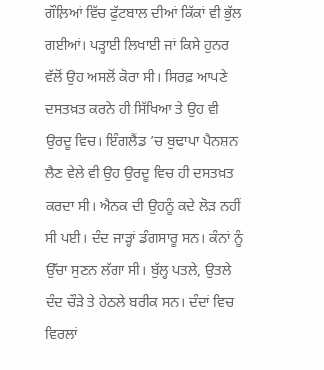ਗੌਲ਼ਿਆਂ ਵਿੱਚ ਫੁੱਟਬਾਲ ਦੀਆਂ ਕਿੱਕਾਂ ਵੀ ਭੁੱਲ ਗਈਆਂ। ਪੜ੍ਹਾਈ ਲਿਖਾਈ ਜਾਂ ਕਿਸੇ ਹੁਨਰ ਵੱਲੋਂ ਉਹ ਅਸਲੋਂ ਕੋਰਾ ਸੀ। ਸਿਰਫ਼ ਆਪਣੇ ਦਸਤਖ਼ਤ ਕਰਨੇ ਹੀ ਸਿੱਖਿਆ ਤੇ ਉਹ ਵੀ ਉਰਦੂ ਵਿਚ। ਇੰਗਲੈਂਡ ’ਚ ਬੁਢਾਪਾ ਪੈਨਸ਼ਨ ਲੈਣ ਵੇਲੇ ਵੀ ਉਹ ਉਰਦੂ ਵਿਚ ਹੀ ਦਸਤਖ਼ਤ ਕਰਦਾ ਸੀ। ਐਨਕ ਦੀ ਉਹਨੂੰ ਕਦੇ ਲੋੜ ਨਹੀਂ ਸੀ ਪਈ। ਦੰਦ ਜਾੜ੍ਹਾਂ ਡੰਗਸਾਰੂ ਸਨ। ਕੰਨਾਂ ਨੂੰ ਉੱਚਾ ਸੁਣਨ ਲੱਗਾ ਸੀ। ਬੁੱਲ੍ਹ ਪਤਲੇ, ਉਤਲੇ ਦੰਦ ਚੌੜੇ ਤੇ ਹੇਠਲੇ ਬਰੀਕ ਸਨ। ਦੰਦਾਂ ਵਿਚ ਵਿਰਲਾਂ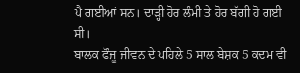ਪੈ ਗਈਆਂ ਸਨ। ਦਾੜ੍ਹੀ ਹੋਰ ਲੰਮੀ ਤੇ ਹੋਰ ਬੱਗੀ ਹੋ ਗਈ ਸੀ।
ਬਾਲਕ ਫੌਜੂ ਜੀਵਨ ਦੇ ਪਹਿਲੇ 5 ਸਾਲ ਬੇਸ਼ਕ 5 ਕਦਮ ਵੀ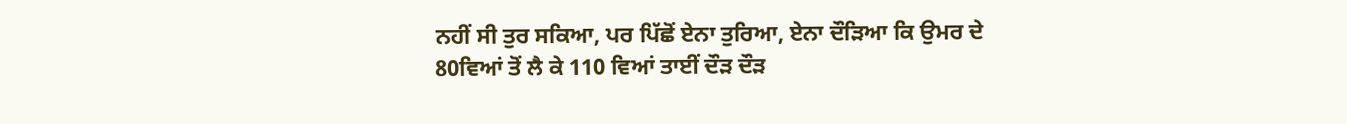ਨਹੀਂ ਸੀ ਤੁਰ ਸਕਿਆ, ਪਰ ਪਿੱਛੋਂ ਏਨਾ ਤੁਰਿਆ, ਏਨਾ ਦੌੜਿਆ ਕਿ ਉਮਰ ਦੇ 80ਵਿਆਂ ਤੋਂ ਲੈ ਕੇ 110 ਵਿਆਂ ਤਾਈਂ ਦੌੜ ਦੌੜ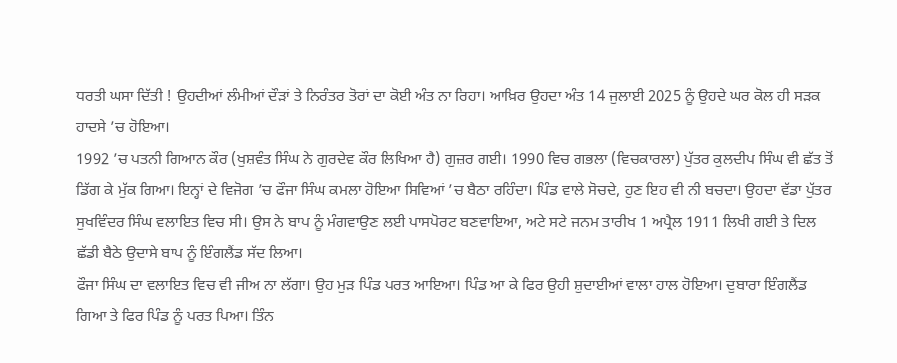ਧਰਤੀ ਘਸਾ ਦਿੱਤੀ ! ਉਹਦੀਆਂ ਲੰਮੀਆਂ ਦੌੜਾਂ ਤੇ ਨਿਰੰਤਰ ਤੋਰਾਂ ਦਾ ਕੋਈ ਅੰਤ ਨਾ ਰਿਹਾ। ਆਖ਼ਿਰ ਉਹਦਾ ਅੰਤ 14 ਜੁਲਾਈ 2025 ਨੂੰ ਉਹਦੇ ਘਰ ਕੋਲ ਹੀ ਸੜਕ ਹਾਦਸੇ ’ਚ ਹੋਇਆ।
1992 ’ਚ ਪਤਨੀ ਗਿਆਨ ਕੌਰ (ਖੁਸ਼ਵੰਤ ਸਿੰਘ ਨੇ ਗੁਰਦੇਵ ਕੌਰ ਲਿਖਿਆ ਹੈ) ਗੁਜ਼ਰ ਗਈ। 1990 ਵਿਚ ਗਭਲਾ (ਵਿਚਕਾਰਲਾ) ਪੁੱਤਰ ਕੁਲਦੀਪ ਸਿੰਘ ਵੀ ਛੱਤ ਤੋਂ ਡਿੱਗ ਕੇ ਮੁੱਕ ਗਿਆ। ਇਨ੍ਹਾਂ ਦੇ ਵਿਜੋਗ ’ਚ ਫੌਜਾ ਸਿੰਘ ਕਮਲਾ ਹੋਇਆ ਸਿਵਿਆਂ ’ਚ ਬੈਠਾ ਰਹਿੰਦਾ। ਪਿੰਡ ਵਾਲੇ ਸੋਚਦੇ, ਹੁਣ ਇਹ ਵੀ ਨੀ ਬਚਦਾ। ਉਹਦਾ ਵੱਡਾ ਪੁੱਤਰ ਸੁਖਵਿੰਦਰ ਸਿੰਘ ਵਲਾਇਤ ਵਿਚ ਸੀ। ਉਸ ਨੇ ਬਾਪ ਨੂੰ ਮੰਗਵਾਉਣ ਲਈ ਪਾਸਪੋਰਟ ਬਣਵਾਇਆ, ਅਟੇ ਸਟੇ ਜਨਮ ਤਾਰੀਖ 1 ਅਪ੍ਰੈਲ 1911 ਲਿਖੀ ਗਈ ਤੇ ਦਿਲ ਛੱਡੀ ਬੈਠੇ ਉਦਾਸੇ ਬਾਪ ਨੂੰ ਇੰਗਲੈਂਡ ਸੱਦ ਲਿਆ।
ਫੌਜਾ ਸਿੰਘ ਦਾ ਵਲਾਇਤ ਵਿਚ ਵੀ ਜੀਅ ਨਾ ਲੱਗਾ। ਉਹ ਮੁੜ ਪਿੰਡ ਪਰਤ ਆਇਆ। ਪਿੰਡ ਆ ਕੇ ਫਿਰ ਉਹੀ ਸ਼ੁਦਾਈਆਂ ਵਾਲਾ ਹਾਲ ਹੋਇਆ। ਦੁਬਾਰਾ ਇੰਗਲੈਂਡ ਗਿਆ ਤੇ ਫਿਰ ਪਿੰਡ ਨੂੰ ਪਰਤ ਪਿਆ। ਤਿੰਨ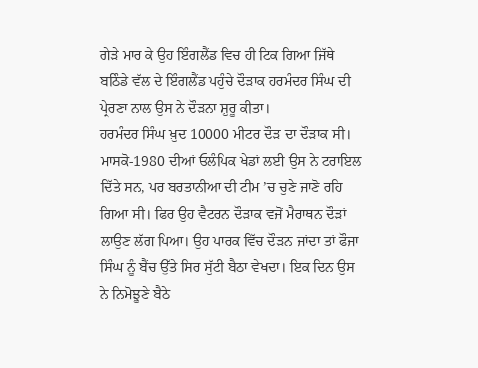ਗੇੜੇ ਮਾਰ ਕੇ ਉਹ ਇੰਗਲੈਂਡ ਵਿਚ ਹੀ ਟਿਕ ਗਿਆ ਜਿੱਥੇ ਬਠਿੰਡੇ ਵੱਲ ਦੇ ਇੰਗਲੈਂਡ ਪਹੁੰਚੇ ਦੌੜਾਕ ਹਰਮੰਦਰ ਸਿੰਘ ਦੀ ਪ੍ਰੇਰਣਾ ਨਾਲ ਉਸ ਨੇ ਦੌੜਨਾ ਸ਼ੁਰੂ ਕੀਤਾ।
ਹਰਮੰਦਰ ਸਿੰਘ ਖ਼ੁਦ 10000 ਮੀਟਰ ਦੌੜ ਦਾ ਦੌੜਾਕ ਸੀ। ਮਾਸਕੋ-1980 ਦੀਆਂ ਓਲੰਪਿਕ ਖੇਡਾਂ ਲਈ ਉਸ ਨੇ ਟਰਾਇਲ ਦਿੱਤੇ ਸਨ, ਪਰ ਬਰਤਾਨੀਆ ਦੀ ਟੀਮ ’ਚ ਚੁਣੇ ਜਾਣੋ ਰਹਿ ਗਿਆ ਸੀ। ਫਿਰ ਉਹ ਵੈਟਰਨ ਦੌੜਾਕ ਵਜੋਂ ਮੈਰਾਥਨ ਦੌੜਾਂ ਲਾਉਣ ਲੱਗ ਪਿਆ। ਉਹ ਪਾਰਕ ਵਿੱਚ ਦੌੜਨ ਜਾਂਦਾ ਤਾਂ ਫੌਜਾ ਸਿੰਘ ਨੂੰ ਬੈਂਚ ਉੱਤੇ ਸਿਰ ਸੁੱਟੀ ਬੈਠਾ ਵੇਖਦਾ। ਇਕ ਦਿਨ ਉਸ ਨੇ ਨਿਮੋਝੂਣੇ ਬੈਠੇ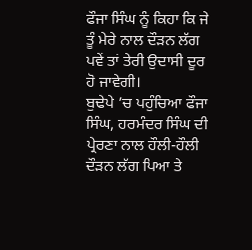ਫੌਜਾ ਸਿੰਘ ਨੂੰ ਕਿਹਾ ਕਿ ਜੇ ਤੂੰ ਮੇਰੇ ਨਾਲ ਦੌੜਨ ਲੱਗ ਪਵੇਂ ਤਾਂ ਤੇਰੀ ਉਦਾਸੀ ਦੂਰ ਹੋ ਜਾਵੇਗੀ।
ਬੁਢੇਪੇ ’ਚ ਪਹੁੰਚਿਆ ਫੌਜਾ ਸਿੰਘ, ਹਰਮੰਦਰ ਸਿੰਘ ਦੀ ਪ੍ਰੇਰਣਾ ਨਾਲ ਹੌਲੀ-ਹੌਲੀ ਦੌੜਨ ਲੱਗ ਪਿਆ ਤੇ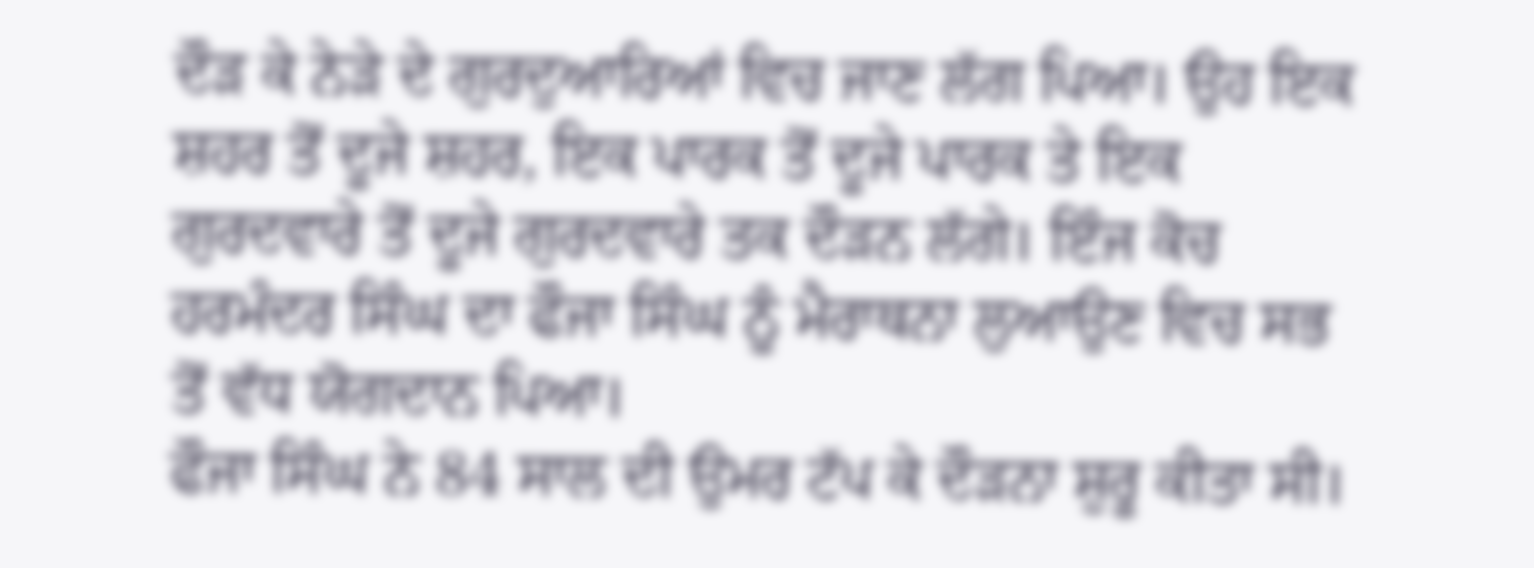ਦੌੜ ਕੇ ਨੇੜੇ ਦੇ ਗੁਰਦੁਆਰਿਆਂ ਵਿਚ ਜਾਣ ਲੱਗ ਪਿਆ। ਉਹ ਇਕ ਸ਼ਹਰ ਤੋਂ ਦੂਜੇ ਸ਼ਹਰ, ਇਕ ਪਾਰਕ ਤੋਂ ਦੂਜੇ ਪਾਰਕ ਤੇ ਇਕ ਗੁਰਦਵਾਰੇ ਤੋਂ ਦੂਜੇ ਗੁਰਦਵਾਰੇ ਤਕ ਦੌੜਨ ਲੱਗੇ। ਇੰਜ ਕੋਚ ਹਰਮੰਦਰ ਸਿੰਘ ਦਾ ਫੌਜਾ ਸਿੰਘ ਨੂੰ ਮੈਰਾਥਨਾ ਲੁਆਉਣ ਵਿਚ ਸਭ ਤੋਂ ਵੱਧ ਯੋਗਦਾਨ ਪਿਆ।
ਫੌਜਾ ਸਿੰਘ ਨੇ 84 ਸਾਲ ਦੀ ਉਮਰ ਟੱਪ ਕੇ ਦੌੜਨਾ ਸ਼ੁਰੂ ਕੀਤਾ ਸੀ।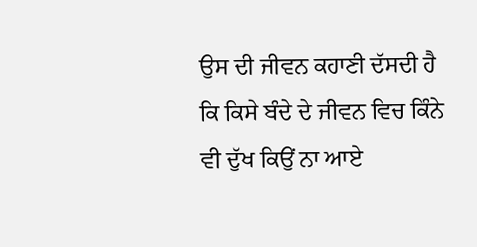ਉਸ ਦੀ ਜੀਵਨ ਕਹਾਣੀ ਦੱਸਦੀ ਹੈ ਕਿ ਕਿਸੇ ਬੰਦੇ ਦੇ ਜੀਵਨ ਵਿਚ ਕਿੰਨੇ ਵੀ ਦੁੱਖ ਕਿਉਂ ਨਾ ਆਏ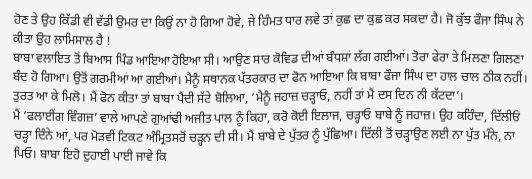ਹੋਣ ਤੇ ਉਹ ਕਿੱਡੀ ਵੀ ਵੱਡੀ ਉਮਰ ਦਾ ਕਿਉਂ ਨਾ ਹੋ ਗਿਆ ਹੋਵੇ, ਜੇ ਹਿੰਮਤ ਧਾਰ ਲਵੇ ਤਾਂ ਕੁਛ ਦਾ ਕੁਛ ਕਰ ਸਕਦਾ ਹੈ। ਜੋ ਕੁੱਝ ਫੌਜਾ ਸਿੰਘ ਨੇ ਕੀਤਾ ਉਹ ਲਾਮਿਸਾਲ ਹੈ !
ਬਾਬਾ ਵਲਾਇਤ ਤੋਂ ਬਿਆਸ ਪਿੰਡ ਆਇਆ ਹੋਇਆ ਸੀ। ਆਉਣ ਸਾਰ ਕੋਵਿਡ ਦੀਆਂ ਬੰਧਸ਼ਾਂ ਲੱਗ ਗਈਆਂ। ਤੋਰਾ ਫੇਰਾ ਤੇ ਮਿਲਣਾ ਗਿਲਣਾ ਬੰਦ ਹੋ ਗਿਆ। ਉਤੋਂ ਗਰਮੀਆਂ ਆ ਗਈਆਂ। ਮੈਨੂੰ ਸਥਾਨਕ ਪੱਤਰਕਾਰ ਦਾ ਫੋਨ ਆਇਆ ਕਿ ਬਾਬਾ ਫੌਜਾ ਸਿੰਘ ਦਾ ਹਾਲ ਚਾਲ ਠੀਕ ਨਹੀਂ। ਤੁਰਤ ਆ ਕੇ ਮਿਲੋ। ਮੈਂ ਫੋਨ ਕੀਤਾ ਤਾਂ ਬਾਬਾ ਪੈਂਦੀ ਸੱਟੇ ਬੋਲਿਆ, ‘ਮੈਨੂੰ ਜਹਾਜ਼ ਚੜ੍ਹਾਓ, ਨਹੀਂ ਤਾਂ ਮੈਂ ਦਸ ਦਿਨ ਨੀ ਕੱਟਦਾ’।
ਮੈਂ ‘ਫਲਾਈਂਗ ਵਿੰਗਜ਼’ ਵਾਲੇ ਆਪਣੇ ਗੁਆਂਢੀ ਅਜੀਤ ਪਾਲ ਨੂੰ ਕਿਹਾ, ਕਰੋ ਕੋਈ ਇਲਾਜ, ਚੜ੍ਹਾਓ ਬਾਬੇ ਨੂੰ ਜਹਾਜ਼। ਉਹ ਕਹਿੰਦਾ, ਦਿੱਲੀਓਂ ਚੜ੍ਹਾ ਦਿੰਨੇ ਆਂ, ਪਰ ਮੋੜਵੀਂ ਟਿਕਟ ਅੰਮ੍ਰਿਤਸਰੋਂ ਚੜ੍ਹਨ ਦੀ ਸੀ। ਮੈਂ ਬਾਬੇ ਦੇ ਪੁੱਤਰ ਨੂੰ ਪੁੱਛਿਆ। ਦਿੱਲੀ ਤੋਂ ਚੜ੍ਹਾਉਣ ਲਈ ਨਾ ਪੁੱਤ ਮੰਨੇ, ਨਾ ਪਿਓ। ਬਾਬਾ ਇਹੋ ਦੁਹਾਈ ਪਾਈ ਜਾਵੇ ਕਿ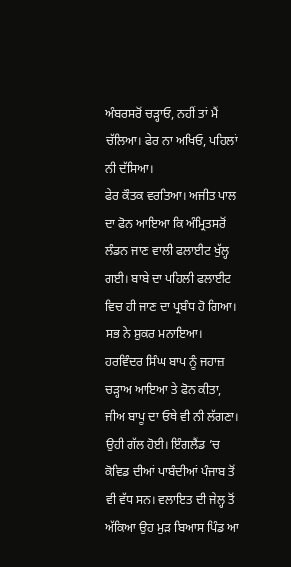ਅੰਬਰਸਰੋਂ ਚੜ੍ਹਾਓ, ਨਹੀਂ ਤਾਂ ਮੈਂ ਚੱਲਿਆ। ਫੇਰ ਨਾ ਅਖਿਓ, ਪਹਿਲਾਂ ਨੀ ਦੱਸਿਆ।
ਫੇਰ ਕੌਤਕ ਵਰਤਿਆ। ਅਜੀਤ ਪਾਲ ਦਾ ਫੋਨ ਆਇਆ ਕਿ ਅੰਮ੍ਰਿਤਸਰੋਂ ਲੰਡਨ ਜਾਣ ਵਾਲੀ ਫਲਾਈਟ ਖੁੱਲ੍ਹ ਗਈ। ਬਾਬੇ ਦਾ ਪਹਿਲੀ ਫਲਾਈਟ ਵਿਚ ਹੀ ਜਾਣ ਦਾ ਪ੍ਰਬੰਧ ਹੋ ਗਿਆ। ਸਭ ਨੇ ਸ਼ੁਕਰ ਮਨਾਇਆ। ਹਰਵਿੰਦਰ ਸਿੰਘ ਬਾਪ ਨੂੰ ਜਹਾਜ਼ ਚੜ੍ਹਾਅ ਆਇਆ ਤੇ ਫੋਨ ਕੀਤਾ, ਜੀਅ ਬਾਪੂ ਦਾ ਓਥੇ ਵੀ ਨੀ ਲੱਗਣਾ। ਉਹੀ ਗੱਲ ਹੋਈ। ਇੰਗਲੈਂਡ ’ਚ ਕੋਵਿਡ ਦੀਆਂ ਪਾਬੰਦੀਆਂ ਪੰਜਾਬ ਤੋਂ ਵੀ ਵੱਧ ਸਨ। ਵਲਾਇਤ ਦੀ ਜੇਲ੍ਹ ਤੋਂ ਅੱਕਿਆ ਉਹ ਮੁੜ ਬਿਆਸ ਪਿੰਡ ਆ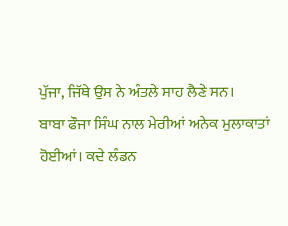ਪੁੱਜਾ, ਜਿੱਥੇ ਉਸ ਨੇ ਅੰਤਲੇ ਸਾਹ ਲੈਣੇ ਸਨ।
ਬਾਬਾ ਫੌਜਾ ਸਿੰਘ ਨਾਲ ਮੇਰੀਆਂ ਅਨੇਕ ਮੁਲਾਕਾਤਾਂ ਹੋਈਆਂ। ਕਦੇ ਲੰਡਨ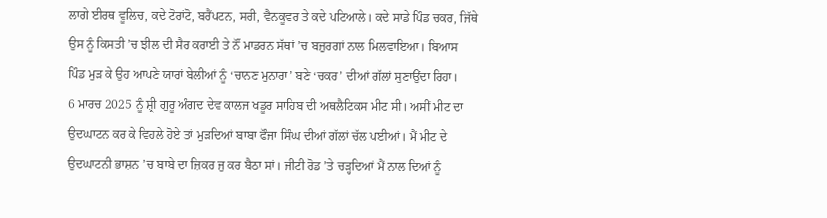ਲਾਗੇ ਈਰਥ ਵੂਲਿਚ, ਕਦੇ ਟੋਰਾਂਟੋ, ਬਰੈਂਪਟਨ, ਸਰੀ, ਵੈਨਕੂਵਰ ਤੇ ਕਦੇ ਪਟਿਆਲੇ। ਕਦੇ ਸਾਡੇ ਪਿੰਡ ਚਕਰ, ਜਿੱਥੇ ਉਸ ਨੂੰ ਕਿਸਤੀ ’ਚ ਝੀਲ ਦੀ ਸੈਰ ਕਰਾਈ ਤੇ ਨੌਂ ਮਾਡਰਨ ਸੱਥਾਂ ’ਚ ਬਜ਼ੁਰਗਾਂ ਨਾਲ ਮਿਲਵਾਇਆ। ਬਿਆਸ ਪਿੰਡ ਮੁੜ ਕੇ ਉਹ ਆਪਣੇ ਯਾਰਾਂ ਬੇਲੀਆਂ ਨੂੰ ‘ਚਾਨਣ ਮੁਨਾਰਾ’ ਬਣੇ ‘ਚਕਰ’ ਦੀਆਂ ਗੱਲਾਂ ਸੁਣਾਉਂਦਾ ਰਿਹਾ।
6 ਮਾਰਚ 2025 ਨੂੰ ਸ਼੍ਰੀ ਗੁਰੂ ਅੰਗਦ ਦੇਵ ਕਾਲਜ ਖਡੂਰ ਸਾਹਿਬ ਦੀ ਅਥਲੈਟਿਕਸ ਮੀਟ ਸੀ। ਅਸੀਂ ਮੀਟ ਦਾ ਉਦਘਾਟਨ ਕਰ ਕੇ ਵਿਹਲੇ ਹੋਏ ਤਾਂ ਮੁੜਦਿਆਂ ਬਾਬਾ ਫੌਜਾ ਸਿੰਘ ਦੀਆਂ ਗੱਲਾਂ ਚੱਲ ਪਈਆਂ। ਮੈਂ ਮੀਟ ਦੇ ਉਦਘਾਟਨੀ ਭਾਸ਼ਨ ’ਚ ਬਾਬੇ ਦਾ ਜ਼ਿਕਰ ਜੁ ਕਰ ਬੈਠਾ ਸਾਂ। ਜੀਟੀ ਰੋਡ ’ਤੇ ਚੜ੍ਹਦਿਆਂ ਮੈਂ ਨਾਲ ਦਿਆਂ ਨੂੰ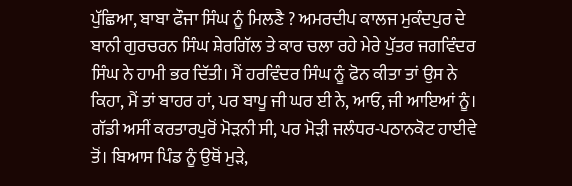ਪੁੱਛਿਆ, ਬਾਬਾ ਫੌਜਾ ਸਿੰਘ ਨੂੰ ਮਿਲਣੈ ? ਅਮਰਦੀਪ ਕਾਲਜ ਮੁਕੰਦਪੁਰ ਦੇ ਬਾਨੀ ਗੁਰਚਰਨ ਸਿੰਘ ਸ਼ੇਰਗਿੱਲ ਤੇ ਕਾਰ ਚਲਾ ਰਹੇ ਮੇਰੇ ਪੁੱਤਰ ਜਗਵਿੰਦਰ ਸਿੰਘ ਨੇ ਹਾਮੀ ਭਰ ਦਿੱਤੀ। ਮੈਂ ਹਰਵਿੰਦਰ ਸਿੰਘ ਨੂੰ ਫੋਨ ਕੀਤਾ ਤਾਂ ਉਸ ਨੇ ਕਿਹਾ, ਮੈਂ ਤਾਂ ਬਾਹਰ ਹਾਂ, ਪਰ ਬਾਪੂ ਜੀ ਘਰ ਈ ਨੇ, ਆਓ, ਜੀ ਆਇਆਂ ਨੂੰ।
ਗੱਡੀ ਅਸੀਂ ਕਰਤਾਰਪੁਰੋਂ ਮੋੜਨੀ ਸੀ, ਪਰ ਮੋੜੀ ਜਲੰਧਰ-ਪਠਾਨਕੋਟ ਹਾਈਵੇ ਤੋਂ। ਬਿਆਸ ਪਿੰਡ ਨੂੰ ਉਥੋਂ ਮੁੜੇ,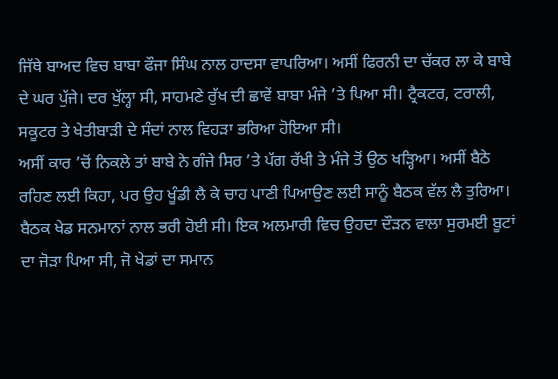ਜਿੱਥੇ ਬਾਅਦ ਵਿਚ ਬਾਬਾ ਫੌਜਾ ਸਿੰਘ ਨਾਲ ਹਾਦਸਾ ਵਾਪਰਿਆ। ਅਸੀਂ ਫਿਰਨੀ ਦਾ ਚੱਕਰ ਲਾ ਕੇ ਬਾਬੇ ਦੇ ਘਰ ਪੁੱਜੇ। ਦਰ ਖੁੱਲ੍ਹਾ ਸੀ, ਸਾਹਮਣੇ ਰੁੱਖ ਦੀ ਛਾਵੇਂ ਬਾਬਾ ਮੰਜੇ ’ਤੇ ਪਿਆ ਸੀ। ਟ੍ਰੈਕਟਰ, ਟਰਾਲੀ, ਸਕੂਟਰ ਤੇ ਖੇਤੀਬਾੜੀ ਦੇ ਸੰਦਾਂ ਨਾਲ ਵਿਹੜਾ ਭਰਿਆ ਹੋਇਆ ਸੀ।
ਅਸੀਂ ਕਾਰ ’ਚੋਂ ਨਿਕਲੇ ਤਾਂ ਬਾਬੇ ਨੇ ਗੰਜੇ ਸਿਰ ’ਤੇ ਪੱਗ ਰੱਖੀ ਤੇ ਮੰਜੇ ਤੋਂ ਉਠ ਖੜ੍ਹਿਆ। ਅਸੀਂ ਬੈਠੇ ਰਹਿਣ ਲਈ ਕਿਹਾ, ਪਰ ਉਹ ਖੂੰਡੀ ਲੈ ਕੇ ਚਾਹ ਪਾਣੀ ਪਿਆਉਣ ਲਈ ਸਾਨੂੰ ਬੈਠਕ ਵੱਲ ਲੈ ਤੁਰਿਆ। ਬੈਠਕ ਖੇਡ ਸਨਮਾਨਾਂ ਨਾਲ ਭਰੀ ਹੋਈ ਸੀ। ਇਕ ਅਲਮਾਰੀ ਵਿਚ ਉਹਦਾ ਦੌੜਨ ਵਾਲਾ ਸੁਰਮਈ ਬੂਟਾਂ ਦਾ ਜੋੜਾ ਪਿਆ ਸੀ, ਜੋ ਖੇਡਾਂ ਦਾ ਸਮਾਨ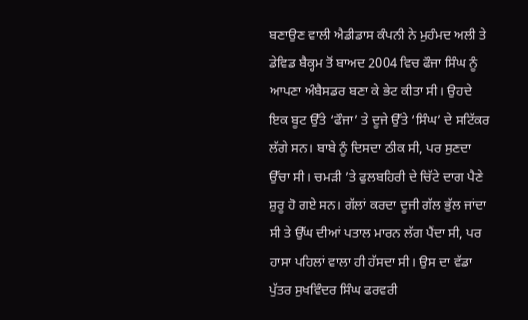ਬਣਾਉਣ ਵਾਲੀ ਐਡੀਡਾਸ ਕੰਪਨੀ ਨੇ ਮੁਹੰਮਦ ਅਲੀ ਤੇ ਡੇਵਿਡ ਬੈਕ੍ਹਮ ਤੋਂ ਬਾਅਦ 2004 ਵਿਚ ਫੌਜਾ ਸਿੰਘ ਨੂੰ ਆਪਣਾ ਅੰਬੈਸਡਰ ਬਣਾ ਕੇ ਭੇਟ ਕੀਤਾ ਸੀ। ਉਹਦੇ ਇਕ ਬੂਟ ਉੱਤੇ ‘ਫੌਜਾ’ ਤੇ ਦੂਜੇ ਉੱਤੇ ‘ਸਿੰਘ’ ਦੇ ਸਟਿੱਕਰ ਲੱਗੇ ਸਨ। ਬਾਬੇ ਨੂੰ ਦਿਸਦਾ ਠੀਕ ਸੀ, ਪਰ ਸੁਣਦਾ ਉੱਚਾ ਸੀ। ਚਮੜੀ ’ਤੇ ਫੁਲਬਹਿਰੀ ਦੇ ਚਿੱਟੇ ਦਾਗ ਪੈਣੇ ਸ਼ੁਰੂ ਹੋ ਗਏ ਸਨ। ਗੱਲਾਂ ਕਰਦਾ ਦੂਜੀ ਗੱਲ ਭੁੱਲ ਜਾਂਦਾ ਸੀ ਤੇ ਉੱਘ ਦੀਆਂ ਪਤਾਲ ਮਾਰਨ ਲੱਗ ਪੈਂਦਾ ਸੀ, ਪਰ ਹਾਸਾ ਪਹਿਲਾਂ ਵਾਲਾ ਹੀ ਹੱਸਦਾ ਸੀ। ਉਸ ਦਾ ਵੱਡਾ ਪੁੱਤਰ ਸੁਖਵਿੰਦਰ ਸਿੰਘ ਫਰਵਰੀ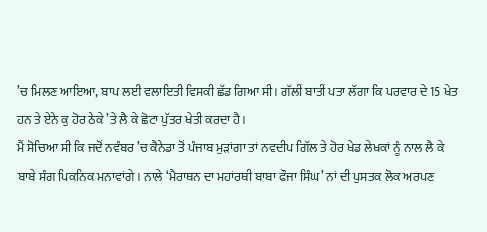’ਚ ਮਿਲਣ ਆਇਆ, ਬਾਪ ਲਈ ਵਲਾਇਤੀ ਵਿਸਕੀ ਛੱਡ ਗਿਆ ਸੀ। ਗੱਲੀਂ ਬਾਤੀਂ ਪਤਾ ਲੱਗਾ ਕਿ ਪਰਵਾਰ ਦੇ 15 ਖੇਤ ਹਨ ਤੇ ਏਨੇ ਕੁ ਹੋਰ ਠੇਕੇ ’ਤੇ ਲੈ ਕੇ ਛੋਟਾ ਪੁੱਤਰ ਖੇਤੀ ਕਰਦਾ ਹੈ।
ਮੈਂ ਸੋਚਿਆ ਸੀ ਕਿ ਜਦੋਂ ਨਵੰਬਰ ’ਚ ਕੈਨੇਡਾ ਤੋਂ ਪੰਜਾਬ ਮੁੜਾਂਗਾ ਤਾਂ ਨਵਦੀਪ ਗਿੱਲ ਤੇ ਹੋਰ ਖੇਡ ਲੇਖਕਾਂ ਨੂੰ ਨਾਲ ਲੈ ਕੇ ਬਾਬੇ ਸੰਗ ਪਿਕਨਿਕ ਮਨਾਵਾਂਗੇ। ਨਾਲੇ ‘ਮੈਰਾਥਨ ਦਾ ਮਹਾਂਰਥੀ ਬਾਬਾ ਫੌਜਾ ਸਿੰਘ’ ਨਾਂ ਦੀ ਪੁਸਤਕ ਲੋਕ ਅਰਪਣ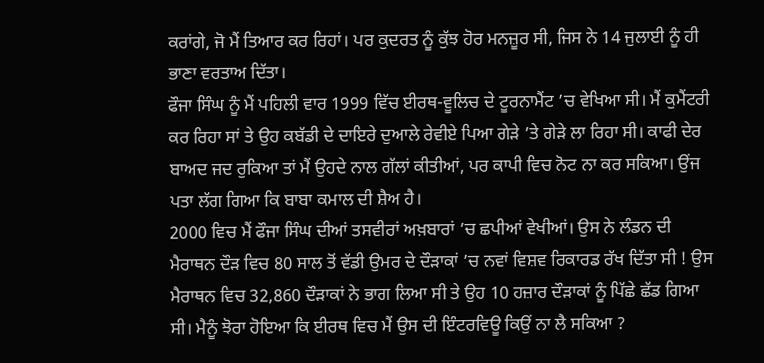ਕਰਾਂਗੇ, ਜੋ ਮੈਂ ਤਿਆਰ ਕਰ ਰਿਹਾਂ। ਪਰ ਕੁਦਰਤ ਨੂੰ ਕੁੱਝ ਹੋਰ ਮਨਜ਼ੂਰ ਸੀ, ਜਿਸ ਨੇ 14 ਜੁਲਾਈ ਨੂੰ ਹੀ ਭਾਣਾ ਵਰਤਾਅ ਦਿੱਤਾ।
ਫੌਜਾ ਸਿੰਘ ਨੂੰ ਮੈਂ ਪਹਿਲੀ ਵਾਰ 1999 ਵਿੱਚ ਈਰਥ-ਵੂਲਿਚ ਦੇ ਟੂਰਨਾਮੈਂਟ ’ਚ ਵੇਖਿਆ ਸੀ। ਮੈਂ ਕੁਮੈਂਟਰੀ ਕਰ ਰਿਹਾ ਸਾਂ ਤੇ ਉਹ ਕਬੱਡੀ ਦੇ ਦਾਇਰੇ ਦੁਆਲੇ ਰੇਵੀਏ ਪਿਆ ਗੇੜੇ ’ਤੇ ਗੇੜੇ ਲਾ ਰਿਹਾ ਸੀ। ਕਾਫੀ ਦੇਰ ਬਾਅਦ ਜਦ ਰੁਕਿਆ ਤਾਂ ਮੈਂ ਉਹਦੇ ਨਾਲ ਗੱਲਾਂ ਕੀਤੀਆਂ, ਪਰ ਕਾਪੀ ਵਿਚ ਨੋਟ ਨਾ ਕਰ ਸਕਿਆ। ਉਂਜ ਪਤਾ ਲੱਗ ਗਿਆ ਕਿ ਬਾਬਾ ਕਮਾਲ ਦੀ ਸ਼ੈਅ ਹੈ।
2000 ਵਿਚ ਮੈਂ ਫੌਜਾ ਸਿੰਘ ਦੀਆਂ ਤਸਵੀਰਾਂ ਅਖ਼ਬਾਰਾਂ ’ਚ ਛਪੀਆਂ ਵੇਖੀਆਂ। ਉਸ ਨੇ ਲੰਡਨ ਦੀ ਮੈਰਾਥਨ ਦੌੜ ਵਿਚ 80 ਸਾਲ ਤੋਂ ਵੱਡੀ ਉਮਰ ਦੇ ਦੌੜਾਕਾਂ ’ਚ ਨਵਾਂ ਵਿਸ਼ਵ ਰਿਕਾਰਡ ਰੱਖ ਦਿੱਤਾ ਸੀ ! ਉਸ ਮੈਰਾਥਨ ਵਿਚ 32,860 ਦੌੜਾਕਾਂ ਨੇ ਭਾਗ ਲਿਆ ਸੀ ਤੇ ਉਹ 10 ਹਜ਼ਾਰ ਦੌੜਾਕਾਂ ਨੂੰ ਪਿੱਛੇ ਛੱਡ ਗਿਆ ਸੀ। ਮੈਨੂੰ ਝੋਰਾ ਹੋਇਆ ਕਿ ਈਰਥ ਵਿਚ ਮੈਂ ਉਸ ਦੀ ਇੰਟਰਵਿਊ ਕਿਉਂ ਨਾ ਲੈ ਸਕਿਆ ?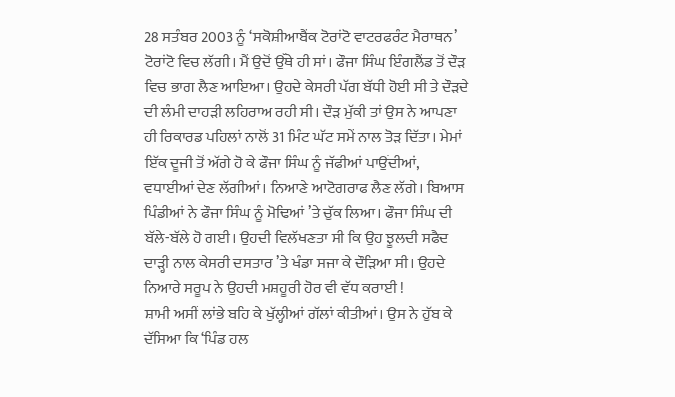28 ਸਤੰਬਰ 2003 ਨੂੰ ‘ਸਕੋਸ਼ੀਆਬੈਂਕ ਟੋਰਾਂਟੋ ਵਾਟਰਫਰੰਟ ਮੈਰਾਥਨ’ ਟੋਰਾਂਟੋ ਵਿਚ ਲੱਗੀ। ਮੈਂ ਉਦੋਂ ਉੱਥੇ ਹੀ ਸਾਂ। ਫੌਜਾ ਸਿੰਘ ਇੰਗਲੈਂਡ ਤੋਂ ਦੌੜ ਵਿਚ ਭਾਗ ਲੈਣ ਆਇਆ। ਉਹਦੇ ਕੇਸਰੀ ਪੱਗ ਬੱਧੀ ਹੋਈ ਸੀ ਤੇ ਦੌੜਦੇ ਦੀ ਲੰਮੀ ਦਾਹੜੀ ਲਹਿਰਾਅ ਰਹੀ ਸੀ। ਦੌੜ ਮੁੱਕੀ ਤਾਂ ਉਸ ਨੇ ਆਪਣਾ ਹੀ ਰਿਕਾਰਡ ਪਹਿਲਾਂ ਨਾਲੋਂ 31 ਮਿੰਟ ਘੱਟ ਸਮੇਂ ਨਾਲ ਤੋੜ ਦਿੱਤਾ। ਮੇਮਾਂ ਇੱਕ ਦੂਜੀ ਤੋਂ ਅੱਗੇ ਹੋ ਕੇ ਫੌਜਾ ਸਿੰਘ ਨੂੰ ਜੱਫੀਆਂ ਪਾਉਂਦੀਆਂ, ਵਧਾਈਆਂ ਦੇਣ ਲੱਗੀਆਂ। ਨਿਆਣੇ ਆਟੋਗਰਾਫ ਲੈਣ ਲੱਗੇ। ਬਿਆਸ ਪਿੰਡੀਆਂ ਨੇ ਫੌਜਾ ਸਿੰਘ ਨੂੰ ਮੋਢਿਆਂ ’ਤੇ ਚੁੱਕ ਲਿਆ। ਫੌਜਾ ਸਿੰਘ ਦੀ ਬੱਲੇ-ਬੱਲੇ ਹੋ ਗਈ। ਉਹਦੀ ਵਿਲੱਖਣਤਾ ਸੀ ਕਿ ਉਹ ਝੂਲਦੀ ਸਫੈਦ ਦਾੜ੍ਹੀ ਨਾਲ ਕੇਸਰੀ ਦਸਤਾਰ ’ਤੇ ਖੰਡਾ ਸਜਾ ਕੇ ਦੌੜਿਆ ਸੀ। ਉਹਦੇ ਨਿਆਰੇ ਸਰੂਪ ਨੇ ਉਹਦੀ ਮਸ਼ਹੂਰੀ ਹੋਰ ਵੀ ਵੱਧ ਕਰਾਈ !
ਸ਼ਾਮੀ ਅਸੀਂ ਲਾਂਭੇ ਬਹਿ ਕੇ ਖੁੱਲ੍ਹੀਆਂ ਗੱਲਾਂ ਕੀਤੀਆਂ। ਉਸ ਨੇ ਹੁੱਬ ਕੇ ਦੱਸਿਆ ਕਿ ‘ਪਿੰਡ ਹਲ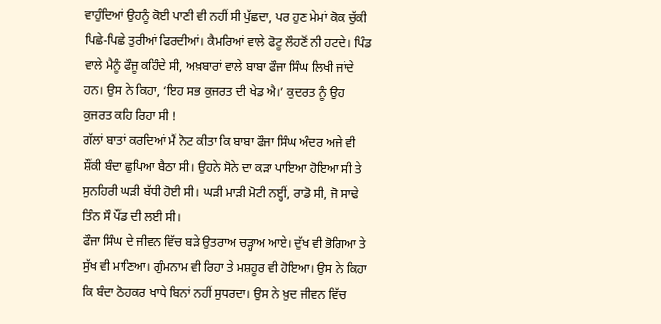ਵਾਹੁੰਦਿਆਂ ਉਹਨੂੰ ਕੋਈ ਪਾਣੀ ਵੀ ਨਹੀਂ ਸੀ ਪੁੱਛਦਾ, ਪਰ ਹੁਣ ਮੇਮਾਂ ਕੋਕ ਚੁੱਕੀ ਪਿਛੇ-ਪਿਛੇ ਤੁਰੀਆਂ ਫਿਰਦੀਆਂ। ਕੈਮਰਿਆਂ ਵਾਲੇ ਫੋਟੂ ਲੌਹਣੋਂ ਨੀ ਹਟਦੇ। ਪਿੰਡ ਵਾਲੇ ਮੈਨੂੰ ਫੌਜੂ ਕਹਿੰਦੇ ਸੀ, ਅਖ਼ਬਾਰਾਂ ਵਾਲੇ ਬਾਬਾ ਫੌਜਾ ਸਿੰਘ ਲਿਖੀ ਜਾਂਦੇ ਹਨ। ਉਸ ਨੇ ਕਿਹਾ, ‘ਇਹ ਸਭ ਕੁਜਰਤ ਦੀ ਖੇਡ ਐ।’ ਕੁਦਰਤ ਨੂੰ ਉਹ ਕੁਜਰਤ ਕਹਿ ਰਿਹਾ ਸੀ !
ਗੱਲਾਂ ਬਾਤਾਂ ਕਰਦਿਆਂ ਮੈਂ ਨੋਟ ਕੀਤਾ ਕਿ ਬਾਬਾ ਫੌਜਾ ਸਿੰਘ ਅੰਦਰ ਅਜੇ ਵੀ ਸ਼ੌਂਕੀ ਬੰਦਾ ਛੁਪਿਆ ਬੈਠਾ ਸੀ। ਉਹਨੇ ਸੋਨੇ ਦਾ ਕੜਾ ਪਾਇਆ ਹੋਇਆ ਸੀ ਤੇ ਸੁਨਹਿਰੀ ਘੜੀ ਬੱਧੀ ਹੋਈ ਸੀ। ਘੜੀ ਮਾੜੀ ਮੋਟੀ ਨੲ੍ਹੀਂ, ਰਾਡੋ ਸੀ, ਜੋ ਸਾਢੇ ਤਿੰਨ ਸੌ ਪੌਂਡ ਦੀ ਲਈ ਸੀ।
ਫੌਜਾ ਸਿੰਘ ਦੇ ਜੀਵਨ ਵਿੱਚ ਬੜੇ ਉਤਰਾਅ ਚੜ੍ਹਾਅ ਆਏ। ਦੁੱਖ ਵੀ ਭੋਗਿਆ ਤੇ ਸੁੱਖ ਵੀ ਮਾਣਿਆ। ਗੁੰਮਨਾਮ ਵੀ ਰਿਹਾ ਤੇ ਮਸ਼ਹੂਰ ਵੀ ਹੋਇਆ। ਉਸ ਨੇ ਕਿਹਾ ਕਿ ਬੰਦਾ ਠੋਹਕਰ ਖਾਧੇ ਬਿਨਾਂ ਨਹੀਂ ਸੁਧਰਦਾ। ਉਸ ਨੇ ਖ਼ੁਦ ਜੀਵਨ ਵਿੱਚ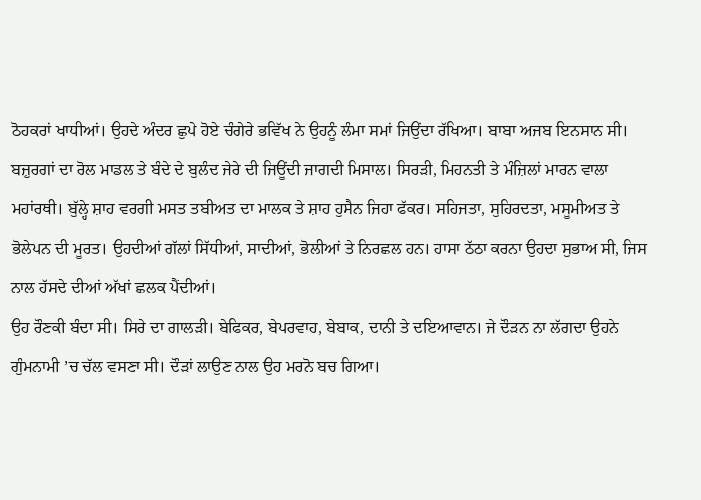ਠੋਹਕਰਾਂ ਖਾਧੀਆਂ। ਉਹਦੇ ਅੰਦਰ ਛੁਪੇ ਹੋਏ ਚੰਗੇਰੇ ਭਵਿੱਖ ਨੇ ਉਹਨੂੰ ਲੰਮਾ ਸਮਾਂ ਜਿਉਂਦਾ ਰੱਖਿਆ। ਬਾਬਾ ਅਜਬ ਇਨਸਾਨ ਸੀ। ਬਜ਼ੁਰਗਾਂ ਦਾ ਰੋਲ ਮਾਡਲ ਤੇ ਬੰਦੇ ਦੇ ਬੁਲੰਦ ਜੇਰੇ ਦੀ ਜਿਊਂਦੀ ਜਾਗਦੀ ਮਿਸਾਲ। ਸਿਰੜੀ, ਮਿਹਨਤੀ ਤੇ ਮੰਜ਼ਿਲਾਂ ਮਾਰਨ ਵਾਲਾ ਮਹਾਂਰਥੀ। ਬੁੱਲ੍ਹੇ ਸ਼ਾਹ ਵਰਗੀ ਮਸਤ ਤਬੀਅਤ ਦਾ ਮਾਲਕ ਤੇ ਸ਼ਾਹ ਹੁਸੈਨ ਜਿਹਾ ਫੱਕਰ। ਸਹਿਜਤਾ, ਸੁਹਿਰਦਤਾ, ਮਸੂਮੀਅਤ ਤੇ ਭੋਲੇਪਨ ਦੀ ਮੂਰਤ। ਉਹਦੀਆਂ ਗੱਲਾਂ ਸਿੱਧੀਆਂ, ਸਾਦੀਆਂ, ਭੋਲੀਆਂ ਤੇ ਨਿਰਛਲ ਹਨ। ਹਾਸਾ ਠੱਠਾ ਕਰਨਾ ਉਹਦਾ ਸੁਭਾਅ ਸੀ, ਜਿਸ ਨਾਲ ਹੱਸਦੇ ਦੀਆਂ ਅੱਖਾਂ ਛਲਕ ਪੈਂਦੀਆਂ।
ਉਹ ਰੌਣਕੀ ਬੰਦਾ ਸੀ। ਸਿਰੇ ਦਾ ਗਾਲੜੀ। ਬੇਫਿਕਰ, ਬੇਪਰਵਾਹ, ਬੇਬਾਕ, ਦਾਨੀ ਤੇ ਦਇਆਵਾਨ। ਜੇ ਦੌੜਨ ਨਾ ਲੱਗਦਾ ਉਹਨੇ ਗੁੰਮਨਾਮੀ ’ਚ ਚੱਲ ਵਸਣਾ ਸੀ। ਦੌੜਾਂ ਲਾਉਣ ਨਾਲ ਉਹ ਮਰਨੋ ਬਚ ਗਿਆ।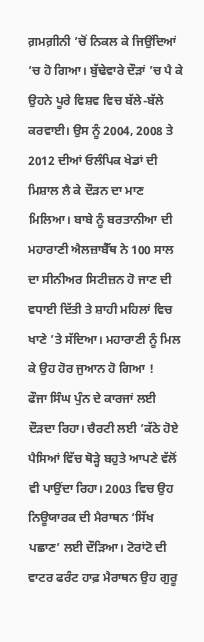ਗ਼ਮਗ਼ੀਨੀ ’ਚੋਂ ਨਿਕਲ ਕੇ ਜਿਉਂਦਿਆਂ ’ਚ ਹੋ ਗਿਆ। ਬੁੱਢੇਵਾਰੇ ਦੌੜਾਂ ’ਚ ਪੈ ਕੇ ਉਹਨੇ ਪੂਰੇ ਵਿਸ਼ਵ ਵਿਚ ਬੱਲੇ-ਬੱਲੇ ਕਰਵਾਈ। ਉਸ ਨੂੰ 2004, 2008 ਤੇ 2012 ਦੀਆਂ ਓਲੰਪਿਕ ਖੇਡਾਂ ਦੀ ਮਿਸ਼ਾਲ ਲੈ ਕੇ ਦੌੜਨ ਦਾ ਮਾਣ ਮਿਲਿਆ। ਬਾਬੇ ਨੂੰ ਬਰਤਾਨੀਆ ਦੀ ਮਹਾਰਾਣੀ ਐਲਜ਼ਾਬੈੱਥ ਨੇ 100 ਸਾਲ ਦਾ ਸੀਨੀਅਰ ਸਿਟੀਜ਼ਨ ਹੋ ਜਾਣ ਦੀ ਵਧਾਈ ਦਿੱਤੀ ਤੇ ਸ਼ਾਹੀ ਮਹਿਲਾਂ ਵਿਚ ਖਾਣੇ ’ਤੇ ਸੱਦਿਆ। ਮਹਾਰਾਣੀ ਨੂੰ ਮਿਲ ਕੇ ਉਹ ਹੋਰ ਜੁਆਨ ਹੋ ਗਿਆ !
ਫੌਜਾ ਸਿੰਘ ਪੁੰਨ ਦੇ ਕਾਰਜਾਂ ਲਈ ਦੌੜਦਾ ਰਿਹਾ। ਚੈਰਟੀ ਲਈ ’ਕੱਠੇ ਹੋਏ ਪੈਸਿਆਂ ਵਿੱਚ ਥੋੜ੍ਹੇ ਬਹੁਤੇ ਆਪਣੇ ਵੱਲੋਂ ਵੀ ਪਾਉਂਦਾ ਰਿਹਾ। 2003 ਵਿਚ ਉਹ ਨਿਊਯਾਰਕ ਦੀ ਮੈਰਾਥਨ ‘ਸਿੱਖ ਪਛਾਣ’ ਲਈ ਦੌੜਿਆ। ਟੋਰਾਂਟੋ ਦੀ ਵਾਟਰ ਫਰੰਟ ਹਾਫ਼ ਮੈਰਾਥਨ ਉਹ ਗੁਰੂ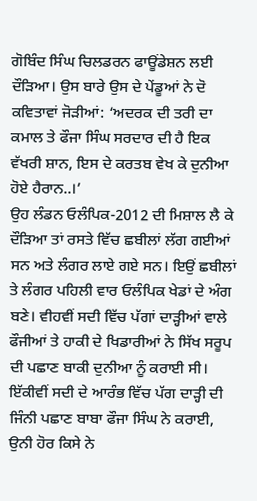ਗੋਬਿੰਦ ਸਿੰਘ ਚਿਲਡਰਨ ਫਾਊਂਡੇਸ਼ਨ ਲਈ ਦੌੜਿਆ। ਉਸ ਬਾਰੇ ਉਸ ਦੇ ਪੇਂਡੂਆਂ ਨੇ ਦੋ ਕਵਿਤਾਵਾਂ ਜੋੜੀਆਂ: ‘ਅਦਰਕ ਦੀ ਤਰੀ ਦਾ ਕਮਾਲ ਤੇ ਫੌਜਾ ਸਿੰਘ ਸਰਦਾਰ ਦੀ ਹੈ ਇਕ ਵੱਖਰੀ ਸ਼ਾਨ, ਇਸ ਦੇ ਕਰਤਬ ਵੇਖ ਕੇ ਦੁਨੀਆ ਹੋਏ ਹੈਰਾਨ..।’
ਉਹ ਲੰਡਨ ਓਲੰਪਿਕ-2012 ਦੀ ਮਿਸ਼ਾਲ ਲੈ ਕੇ ਦੌੜਿਆ ਤਾਂ ਰਸਤੇ ਵਿੱਚ ਛਬੀਲਾਂ ਲੱਗ ਗਈਆਂ ਸਨ ਅਤੇ ਲੰਗਰ ਲਾਏ ਗਏ ਸਨ। ਇਉਂ ਛਬੀਲਾਂ ਤੇ ਲੰਗਰ ਪਹਿਲੀ ਵਾਰ ਓਲੰਪਿਕ ਖੇਡਾਂ ਦੇ ਅੰਗ ਬਣੇ। ਵੀਹਵੀਂ ਸਦੀ ਵਿੱਚ ਪੱਗਾਂ ਦਾੜ੍ਹੀਆਂ ਵਾਲੇ ਫੌਜੀਆਂ ਤੇ ਹਾਕੀ ਦੇ ਖਿਡਾਰੀਆਂ ਨੇ ਸਿੱਖ ਸਰੂਪ ਦੀ ਪਛਾਣ ਬਾਕੀ ਦੁਨੀਆ ਨੂੰ ਕਰਾਈ ਸੀ। ਇੱਕੀਵੀਂ ਸਦੀ ਦੇ ਆਰੰਭ ਵਿੱਚ ਪੱਗ ਦਾੜ੍ਹੀ ਦੀ ਜਿੰਨੀ ਪਛਾਣ ਬਾਬਾ ਫੌਜਾ ਸਿੰਘ ਨੇ ਕਰਾਈ, ਉਨੀ ਹੋਰ ਕਿਸੇ ਨੇ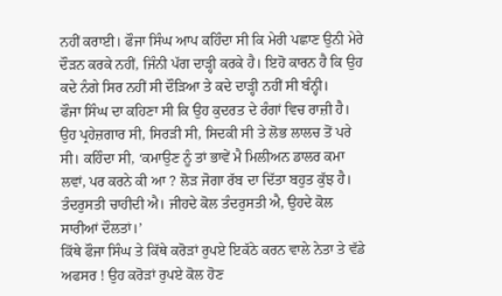ਨਹੀਂ ਕਰਾਈ। ਫੌਜਾ ਸਿੰਘ ਆਪ ਕਹਿੰਦਾ ਸੀ ਕਿ ਮੇਰੀ ਪਛਾਣ ਉਨੀ ਮੇਰੇ ਦੌੜਨ ਕਰਕੇ ਨਹੀਂ, ਜਿੰਨੀ ਪੱਗ ਦਾੜ੍ਹੀ ਕਰਕੇ ਹੈ। ਇਹੋ ਕਾਰਨ ਹੈ ਕਿ ਉਹ ਕਦੇ ਨੰਗੇ ਸਿਰ ਨਹੀਂ ਸੀ ਦੌੜਿਆ ਤੇ ਕਦੇ ਦਾੜ੍ਹੀ ਨਹੀਂ ਸੀ ਬੰਨ੍ਹੀ।
ਫੌਜਾ ਸਿੰਘ ਦਾ ਕਹਿਣਾ ਸੀ ਕਿ ਉਹ ਕੁਦਰਤ ਦੇ ਰੰਗਾਂ ਵਿਚ ਰਾਜ਼ੀ ਹੈ। ਉਹ ਪ੍ਰਹੇਜ਼ਗਾਰ ਸੀ, ਸਿਰੜੀ ਸੀ, ਸਿਦਕੀ ਸੀ ਤੇ ਲੋਭ ਲਾਲਚ ਤੋਂ ਪਰੇ ਸੀ। ਕਹਿੰਦਾ ਸੀ, ‘ਕਮਾਉਣ ਨੂੰ ਤਾਂ ਭਾਵੇਂ ਮੈ ਮਿਲੀਅਨ ਡਾਲਰ ਕਮਾ ਲਵਾਂ, ਪਰ ਕਰਨੇ ਕੀ ਆ ? ਲੋੜ ਜੋਗਾ ਰੱਬ ਦਾ ਦਿੱਤਾ ਬਹੁਤ ਕੁੱਝ ਹੈ। ਤੰਦਰੁਸਤੀ ਚਾਹੀਦੀ ਐ। ਜੀਹਦੇ ਕੋਲ ਤੰਦਰੁਸਤੀ ਐ, ਉਹਦੇ ਕੋਲ ਸਾਰੀਆਂ ਦੌਲਤਾਂ।’
ਕਿੱਥੇ ਫੌਜਾ ਸਿੰਘ ਤੇ ਕਿੱਥੇ ਕਰੋੜਾਂ ਰੁਪਏ ਇਕੱਠੇ ਕਰਨ ਵਾਲੇ ਨੇਤਾ ਤੇ ਵੱਡੇ ਅਫਸਰ ! ਉਹ ਕਰੋੜਾਂ ਰੁਪਏ ਕੋਲ ਹੋਣ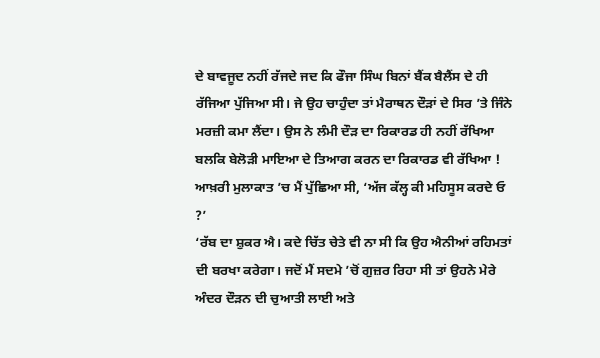ਦੇ ਬਾਵਜੂਦ ਨਹੀਂ ਰੱਜਦੇ ਜਦ ਕਿ ਫੌਜਾ ਸਿੰਘ ਬਿਨਾਂ ਬੈਂਕ ਬੈਲੈਂਸ ਦੇ ਹੀ ਰੱਜਿਆ ਪੁੱਜਿਆ ਸੀ। ਜੇ ਉਹ ਚਾਹੁੰਦਾ ਤਾਂ ਮੈਰਾਥਨ ਦੌੜਾਂ ਦੇ ਸਿਰ ’ਤੇ ਜਿੰਨੇ ਮਰਜ਼ੀ ਕਮਾ ਲੈਂਦਾ। ਉਸ ਨੇ ਲੰਮੀ ਦੌੜ ਦਾ ਰਿਕਾਰਡ ਹੀ ਨਹੀਂ ਰੱਖਿਆ ਬਲਕਿ ਬੇਲੋੜੀ ਮਾਇਆ ਦੇ ਤਿਆਗ ਕਰਨ ਦਾ ਰਿਕਾਰਡ ਵੀ ਰੱਖਿਆ !
ਆਖ਼ਰੀ ਮੁਲਾਕਾਤ ’ਚ ਮੈਂ ਪੁੱਛਿਆ ਸੀ, ‘ਅੱਜ ਕੱਲ੍ਹ ਕੀ ਮਹਿਸੂਸ ਕਰਦੇ ਓ ?’
‘ਰੱਬ ਦਾ ਸ਼ੁਕਰ ਐ। ਕਦੇ ਚਿੱਤ ਚੇਤੇ ਵੀ ਨਾ ਸੀ ਕਿ ਉਹ ਐਨੀਆਂ ਰਹਿਮਤਾਂ ਦੀ ਬਰਖਾ ਕਰੇਗਾ। ਜਦੋਂ ਮੈਂ ਸਦਮੇ ’ਚੋਂ ਗੁਜ਼ਰ ਰਿਹਾ ਸੀ ਤਾਂ ਉਹਨੇ ਮੇਰੇ ਅੰਦਰ ਦੌੜਨ ਦੀ ਚੁਆਤੀ ਲਾਈ ਅਤੇ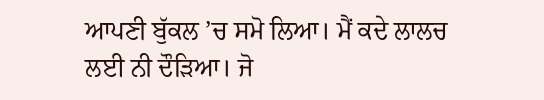ਆਪਣੀ ਬੁੱਕਲ ’ਚ ਸਮੋ ਲਿਆ। ਮੈਂ ਕਦੇ ਲਾਲਚ ਲਈ ਨੀ ਦੌੜਿਆ। ਜੋ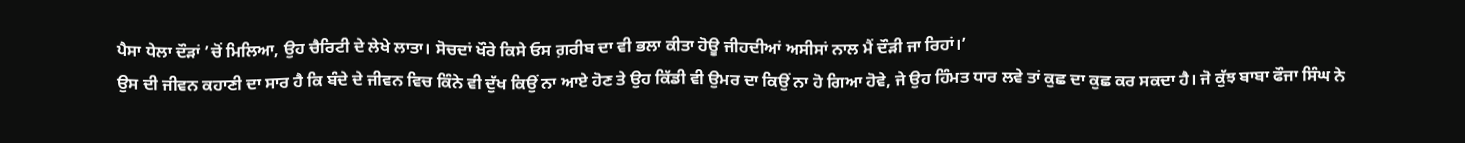ਪੈਸਾ ਧੇਲਾ ਦੌੜਾਂ ’ਚੋਂ ਮਿਲਿਆ, ਉਹ ਚੈਰਿਟੀ ਦੇ ਲੇਖੇ ਲਾਤਾ। ਸੋਚਦਾਂ ਖੌਰੇ ਕਿਸੇ ਓਸ ਗ਼ਰੀਬ ਦਾ ਵੀ ਭਲਾ ਕੀਤਾ ਹੋਊ ਜੀਹਦੀਆਂ ਅਸੀਸਾਂ ਨਾਲ ਮੈਂ ਦੌੜੀ ਜਾ ਰਿਹਾਂ।’
ਉਸ ਦੀ ਜੀਵਨ ਕਹਾਣੀ ਦਾ ਸਾਰ ਹੈ ਕਿ ਬੰਦੇ ਦੇ ਜੀਵਨ ਵਿਚ ਕਿੰਨੇ ਵੀ ਦੁੱਖ ਕਿਉਂ ਨਾ ਆਏ ਹੋਣ ਤੇ ਉਹ ਕਿੱਡੀ ਵੀ ਉਮਰ ਦਾ ਕਿਉਂ ਨਾ ਹੋ ਗਿਆ ਹੋਵੇ, ਜੇ ਉਹ ਹਿੰਮਤ ਧਾਰ ਲਵੇ ਤਾਂ ਕੁਛ ਦਾ ਕੁਛ ਕਰ ਸਕਦਾ ਹੈ। ਜੋ ਕੁੱਝ ਬਾਬਾ ਫੌਜਾ ਸਿੰਘ ਨੇ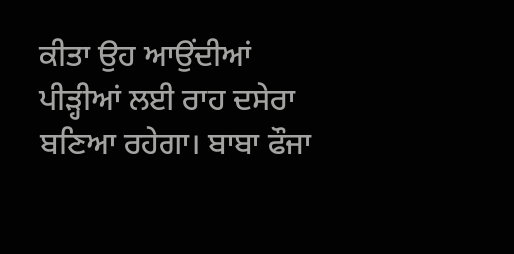ਕੀਤਾ ਉਹ ਆਉਂਦੀਆਂ ਪੀੜ੍ਹੀਆਂ ਲਈ ਰਾਹ ਦਸੇਰਾ ਬਣਿਆ ਰਹੇਗਾ। ਬਾਬਾ ਫੌਜਾ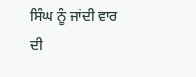ਸਿੰਘ ਨੂੰ ਜਾਂਦੀ ਵਾਰ ਦੀ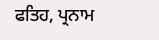ਫਤਿਹ, ਪ੍ਰਨਾਮ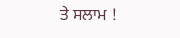ਤੇ ਸਲਾਮ !